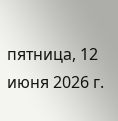пятница, 12 июня 2026 г.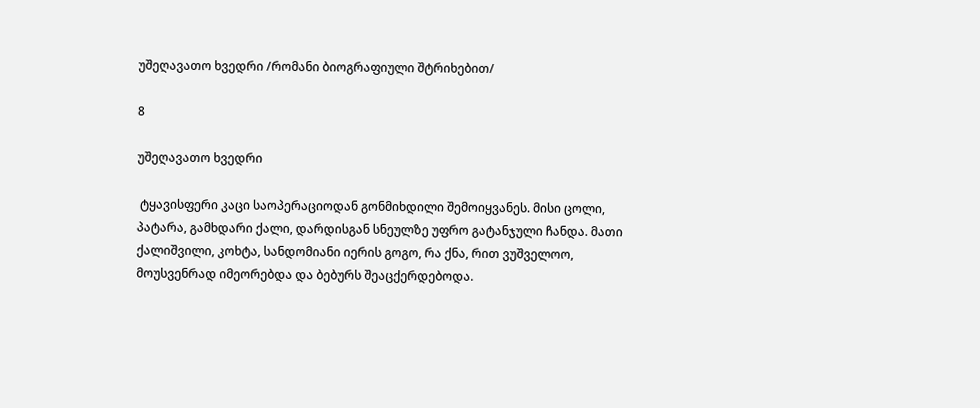უშეღავათო ხვედრი /რომანი ბიოგრაფიული შტრიხებით/

8

უშეღავათო ხვედრი

 ტყავისფერი კაცი საოპერაციოდან გონმიხდილი შემოიყვანეს. მისი ცოლი, პატარა, გამხდარი ქალი, დარდისგან სნეულზე უფრო გატანჯული ჩანდა. მათი ქალიშვილი, კოხტა, სანდომიანი იერის გოგო, რა ქნა, რით ვუშველოო, მოუსვენრად იმეორებდა და ბებურს შეაცქერდებოდა.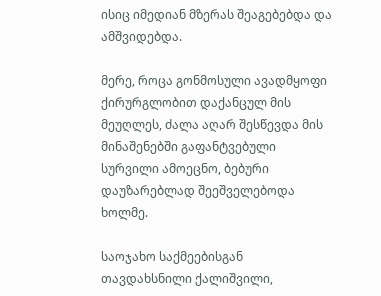ისიც იმედიან მზერას შეაგებებდა და ამშვიდებდა.

მერე, როცა გონმოსული ავადმყოფი ქირურგლობით დაქანცულ მის მეუღლეს, ძალა აღარ შესწევდა მის მინაშენებში გაფანტვებული სურვილი ამოეცნო, ბებური დაუზარებლად შეეშველებოდა ხოლმე.

საოჯახო საქმეებისგან თავდახსნილი ქალიშვილი,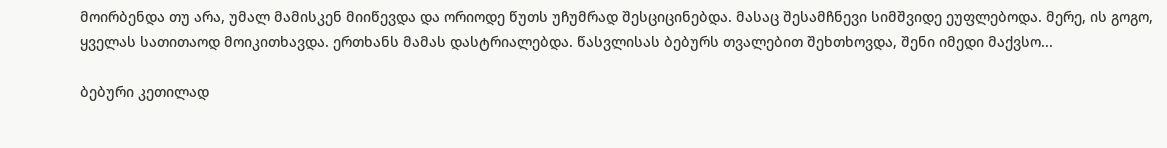მოირბენდა თუ არა, უმალ მამისკენ მიიწევდა და ორიოდე წუთს უჩუმრად შესციცინებდა. მასაც შესამჩნევი სიმშვიდე ეუფლებოდა. მერე, ის გოგო, ყველას სათითაოდ მოიკითხავდა. ერთხანს მამას დასტრიალებდა. წასვლისას ბებურს თვალებით შეხთხოვდა, შენი იმედი მაქვსო...

ბებური კეთილად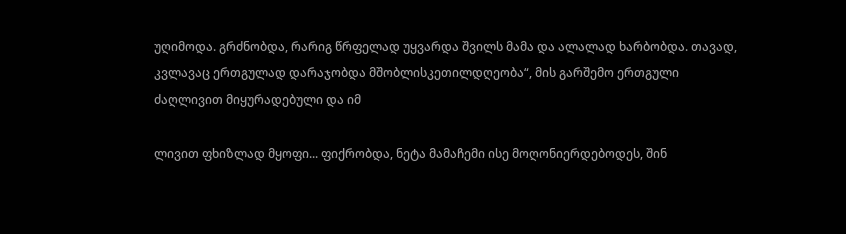უღიმოდა. გრძნობდა, რარიგ წრფელად უყვარდა შვილს მამა და ალალად ხარბობდა. თავად, კვლავაც ერთგულად დარაჯობდა მშობლისკეთილდღეობა“, მის გარშემო ერთგული ძაღლივით მიყურადებული და იმ

ლივით ფხიზლად მყოფი... ფიქრობდა, ნეტა მამაჩემი ისე მოღონიერდებოდეს, შინ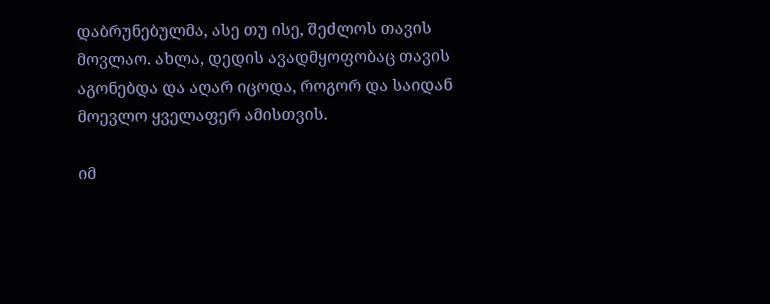დაბრუნებულმა, ასე თუ ისე, შეძლოს თავის მოვლაო. ახლა, დედის ავადმყოფობაც თავის აგონებდა და აღარ იცოდა, როგორ და საიდან მოევლო ყველაფერ ამისთვის.

იმ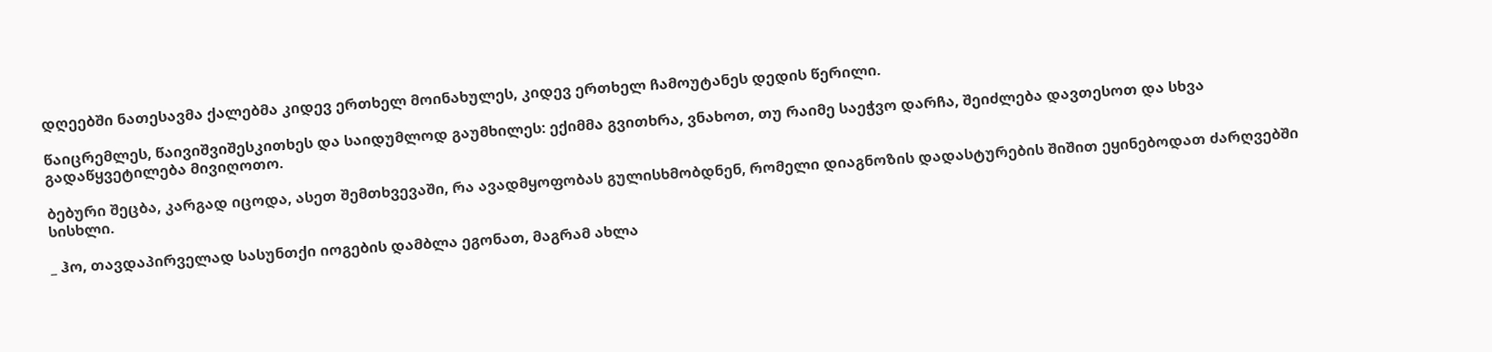დღეებში ნათესავმა ქალებმა კიდევ ერთხელ მოინახულეს, კიდევ ერთხელ ჩამოუტანეს დედის წერილი.

წაიცრემლეს, წაივიშვიშესკითხეს და საიდუმლოდ გაუმხილეს: ექიმმა გვითხრა, ვნახოთ, თუ რაიმე საეჭვო დარჩა, შეიძლება დავთესოთ და სხვა გადაწყვეტილება მივიღოთო.

ბებური შეცბა, კარგად იცოდა, ასეთ შემთხვევაში, რა ავადმყოფობას გულისხმობდნენ, რომელი დიაგნოზის დადასტურების შიშით ეყინებოდათ ძარღვებში სისხლი.

_ ჰო, თავდაპირველად სასუნთქი იოგების დამბლა ეგონათ, მაგრამ ახლა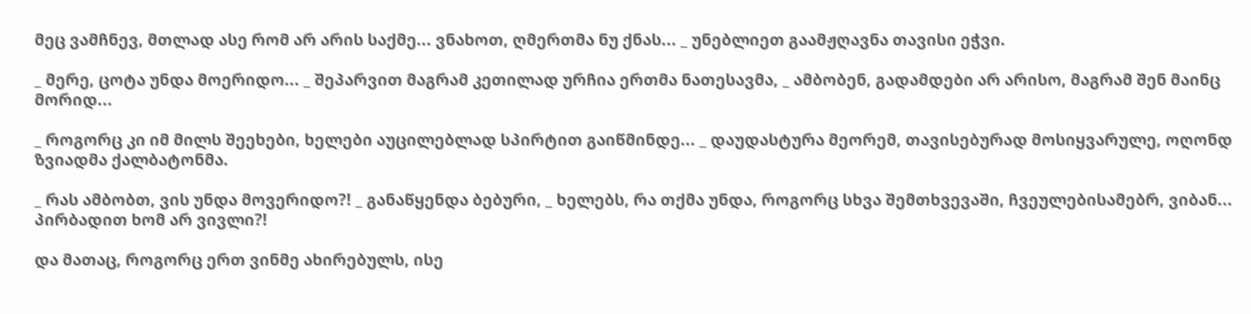მეც ვამჩნევ, მთლად ასე რომ არ არის საქმე... ვნახოთ, ღმერთმა ნუ ქნას... _ უნებლიეთ გაამჟღავნა თავისი ეჭვი.

_ მერე, ცოტა უნდა მოერიდო... _ შეპარვით მაგრამ კეთილად ურჩია ერთმა ნათესავმა, _ ამბობენ, გადამდები არ არისო, მაგრამ შენ მაინც მორიდ...

_ როგორც კი იმ მილს შეეხები, ხელები აუცილებლად სპირტით გაიწმინდე... _ დაუდასტურა მეორემ, თავისებურად მოსიყვარულე, ოღონდ ზვიადმა ქალბატონმა.

_ რას ამბობთ, ვის უნდა მოვერიდო?! _ განაწყენდა ბებური, _ ხელებს, რა თქმა უნდა, როგორც სხვა შემთხვევაში, ჩვეულებისამებრ, ვიბან... პირბადით ხომ არ ვივლი?!

და მათაც, როგორც ერთ ვინმე ახირებულს, ისე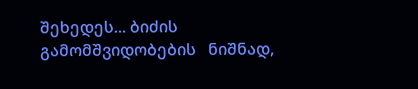შეხედეს... ბიძის გამომშვიდობების   ნიშნად,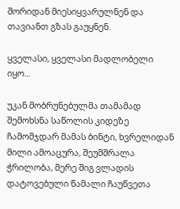შორიდან მიესიყვარულნენ და თავიანთ გზას გაუყნენ.

ყველასი, ყველასი მადლობელი იყო...

უკან მობრუნებულმა თამამად შემოხსნა საწოლის კიდეზე ჩამომჯდარ მამას ბინტი, ხვრელიდან მილი ამოაცურა, შეუმშრალა ჭრილობა, მერე შიგ ვლადის დატოვებული წამალი ჩაუწვეთა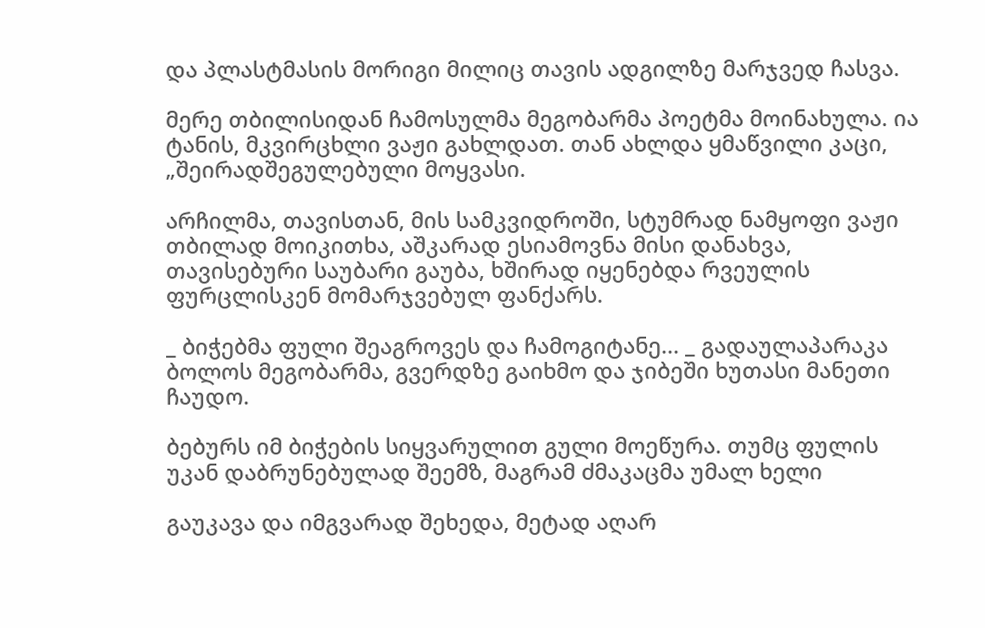და პლასტმასის მორიგი მილიც თავის ადგილზე მარჯვედ ჩასვა.

მერე თბილისიდან ჩამოსულმა მეგობარმა პოეტმა მოინახულა. ია ტანის, მკვირცხლი ვაჟი გახლდათ. თან ახლდა ყმაწვილი კაცი, „შეირადშეგულებული მოყვასი.

არჩილმა, თავისთან, მის სამკვიდროში, სტუმრად ნამყოფი ვაჟი თბილად მოიკითხა, აშკარად ესიამოვნა მისი დანახვა, თავისებური საუბარი გაუბა, ხშირად იყენებდა რვეულის ფურცლისკენ მომარჯვებულ ფანქარს.

_ ბიჭებმა ფული შეაგროვეს და ჩამოგიტანე... _ გადაულაპარაკა ბოლოს მეგობარმა, გვერდზე გაიხმო და ჯიბეში ხუთასი მანეთი ჩაუდო.

ბებურს იმ ბიჭების სიყვარულით გული მოეწურა. თუმც ფულის უკან დაბრუნებულად შეემზ, მაგრამ ძმაკაცმა უმალ ხელი

გაუკავა და იმგვარად შეხედა, მეტად აღარ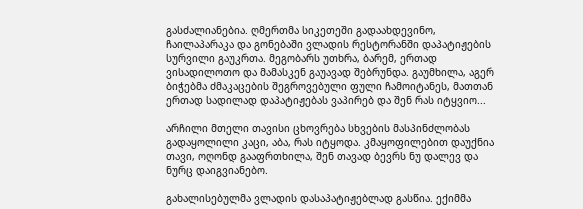გასძალიანებია. ღმერთმა სიკეთეში გადაახდევინო, ჩაილაპარაკა და გონებაში ვლადის რესტორანში დაპატიჟების სურვილი გაუკრთა. მეგობარს უთხრა, ბარემ, ერთად ვისადილოთო და მამასკენ გაუავად შებრუნდა. გაუმხილა, აგერ ბიჭებმა ძმაკაცების შეგროვებული ფული ჩამოიტანეს, მათთან ერთად სადილად დაპატიჟებას ვაპირებ და შენ რას იტყვიო...

არჩილი მთელი თავისი ცხოვრება სხვების მასპინძლობას გადაყოლილი კაცი, აბა, რას იტყოდა. კმაყოფილებით დაუქნია თავი, ოღონდ გააფრთხილა, შენ თავად ბევრს ნუ დალევ და ნურც დაიგვიანებო.

გახალისებულმა ვლადის დასაპატიჟებლად გასწია. ექიმმა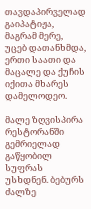თავდაპირველად გაიპატიჟა, მაგრამ მერე,  უცებ დათანხმდა,  ერთი საათი და მაცალე და ქუჩის იქითა მხარეს დამელოდეო.

მალე ზღვისპირა რესტორანში გემრიელად გაწყობილ სუფრას უსხდნენ. ბებურს ძალზე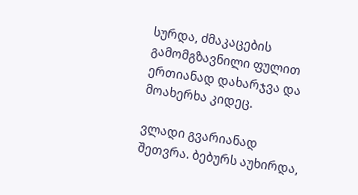სურდა, ძმაკაცების გამომგზავნილი ფულით ერთიანად დახარჯვა და მოახერხა კიდეც.

ვლადი გვარიანად შეთვრა. ბებურს აუხირდა,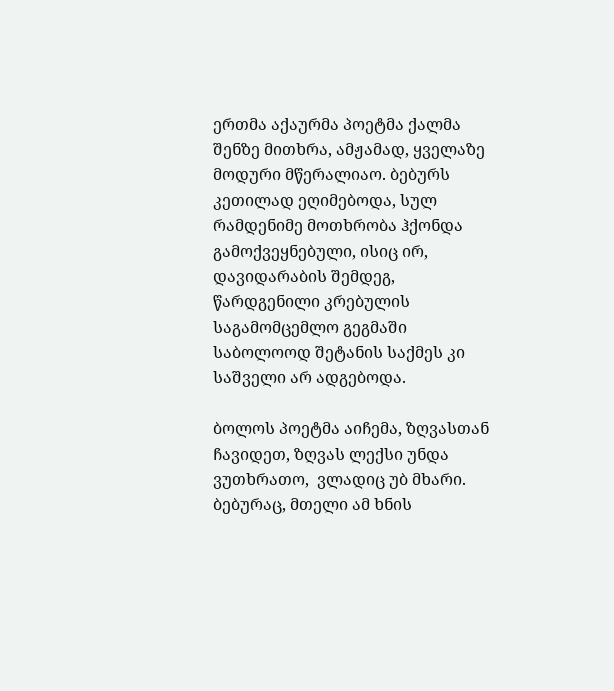ერთმა აქაურმა პოეტმა ქალმა შენზე მითხრა, ამჟამად, ყველაზე მოდური მწერალიაო. ბებურს კეთილად ეღიმებოდა, სულ რამდენიმე მოთხრობა ჰქონდა გამოქვეყნებული, ისიც ირ, დავიდარაბის შემდეგ, წარდგენილი კრებულის საგამომცემლო გეგმაში საბოლოოდ შეტანის საქმეს კი საშველი არ ადგებოდა.

ბოლოს პოეტმა აიჩემა, ზღვასთან ჩავიდეთ, ზღვას ლექსი უნდა ვუთხრათო,  ვლადიც უბ მხარი. ბებურაც, მთელი ამ ხნის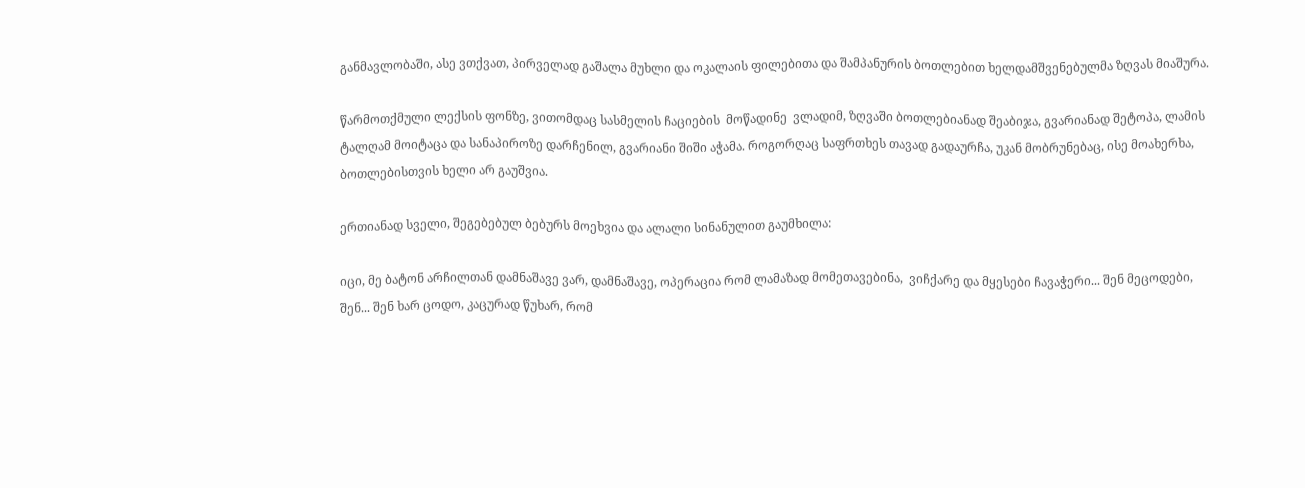განმავლობაში, ასე ვთქვათ, პირველად გაშალა მუხლი და ოკალაის ფილებითა და შამპანურის ბოთლებით ხელდამშვენებულმა ზღვას მიაშურა.

წარმოთქმული ლექსის ფონზე, ვითომდაც სასმელის ჩაციების  მოწადინე  ვლადიმ, ზღვაში ბოთლებიანად შეაბიჯა, გვარიანად შეტოპა, ლამის ტალღამ მოიტაცა და სანაპიროზე დარჩენილ, გვარიანი შიში აჭამა. როგორღაც საფრთხეს თავად გადაურჩა, უკან მობრუნებაც, ისე მოახერხა, ბოთლებისთვის ხელი არ გაუშვია.

ერთიანად სველი, შეგებებულ ბებურს მოეხვია და ალალი სინანულით გაუმხილა:

იცი, მე ბატონ არჩილთან დამნაშავე ვარ, დამნაშავე, ოპერაცია რომ ლამაზად მომეთავებინა,  ვიჩქარე და მყესები ჩავაჭერი... შენ მეცოდები, შენ... შენ ხარ ცოდო, კაცურად წუხარ, რომ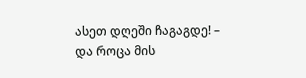ასეთ დღეში ჩაგაგდე! – და როცა მის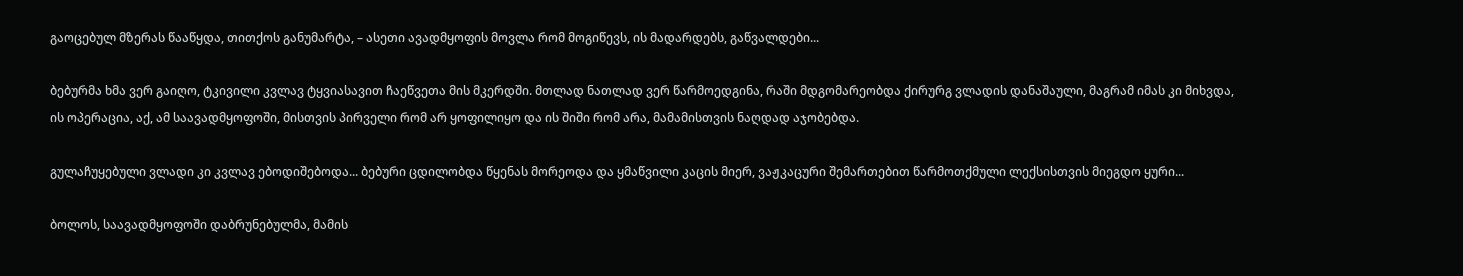გაოცებულ მზერას წააწყდა, თითქოს განუმარტა, – ასეთი ავადმყოფის მოვლა რომ მოგიწევს, ის მადარდებს, გაწვალდები...

ბებურმა ხმა ვერ გაიღო, ტკივილი კვლავ ტყვიასავით ჩაეწვეთა მის მკერდში. მთლად ნათლად ვერ წარმოედგინა, რაში მდგომარეობდა ქირურგ ვლადის დანაშაული, მაგრამ იმას კი მიხვდა, ის ოპერაცია, აქ, ამ საავადმყოფოში, მისთვის პირველი რომ არ ყოფილიყო და ის შიში რომ არა, მამამისთვის ნაღდად აჯობებდა.

გულაჩუყებული ვლადი კი კვლავ ებოდიშებოდა... ბებური ცდილობდა წყენას მორეოდა და ყმაწვილი კაცის მიერ, ვაჟკაცური შემართებით წარმოთქმული ლექსისთვის მიეგდო ყური...

ბოლოს, საავადმყოფოში დაბრუნებულმა, მამის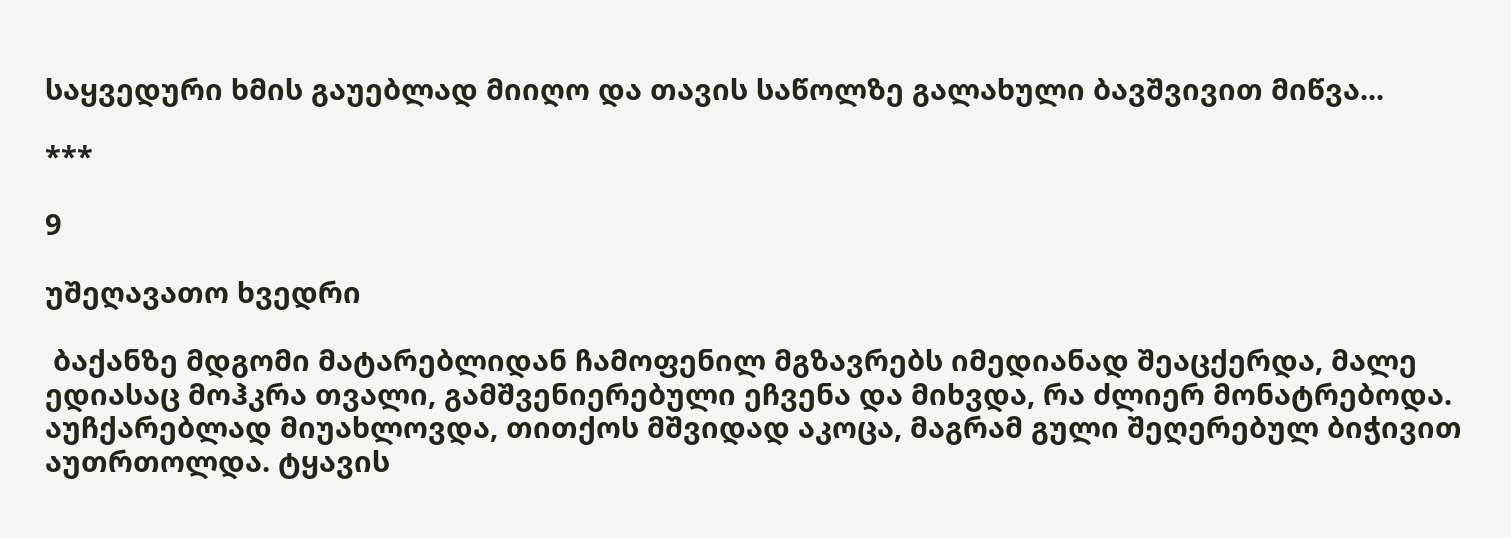საყვედური ხმის გაუებლად მიიღო და თავის საწოლზე გალახული ბავშვივით მიწვა...

***

9

უშეღავათო ხვედრი

 ბაქანზე მდგომი მატარებლიდან ჩამოფენილ მგზავრებს იმედიანად შეაცქერდა, მალე ედიასაც მოჰკრა თვალი, გამშვენიერებული ეჩვენა და მიხვდა, რა ძლიერ მონატრებოდა. აუჩქარებლად მიუახლოვდა, თითქოს მშვიდად აკოცა, მაგრამ გული შეღერებულ ბიჭივით აუთრთოლდა. ტყავის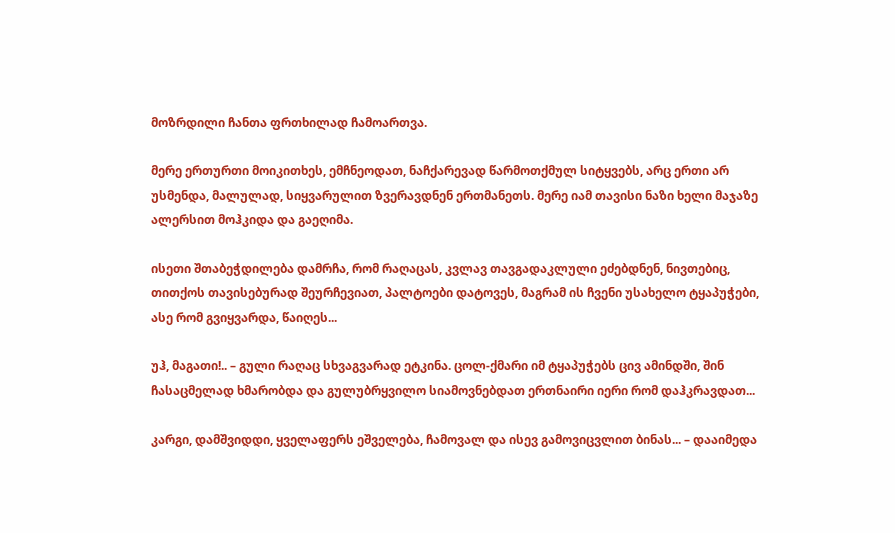მოზრდილი ჩანთა ფრთხილად ჩამოართვა.

მერე ერთურთი მოიკითხეს, ემჩნეოდათ, ნაჩქარევად წარმოთქმულ სიტყვებს, არც ერთი არ უსმენდა, მალულად, სიყვარულით ზვერავდნენ ერთმანეთს. მერე იამ თავისი ნაზი ხელი მაჯაზე ალერსით მოჰკიდა და გაეღიმა.

ისეთი შთაბეჭდილება დამრჩა, რომ რაღაცას, კვლავ თავგადაკლული ეძებდნენ, ნივთებიც, თითქოს თავისებურად შეურჩევიათ, პალტოები დატოვეს, მაგრამ ის ჩვენი უსახელო ტყაპუჭები, ასე რომ გვიყვარდა, წაიღეს...

უჰ, მაგათი!.. – გული რაღაც სხვაგვარად ეტკინა. ცოლ-ქმარი იმ ტყაპუჭებს ცივ ამინდში, შინ ჩასაცმელად ხმარობდა და გულუბრყვილო სიამოვნებდათ ერთნაირი იერი რომ დაჰკრავდათ...

კარგი, დამშვიდდი, ყველაფერს ეშველება, ჩამოვალ და ისევ გამოვიცვლით ბინას... – დააიმედა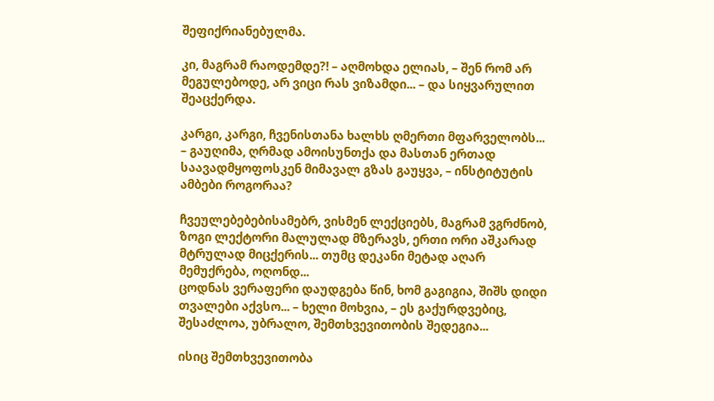შეფიქრიანებულმა.

კი, მაგრამ რაოდემდე?! – აღმოხდა ელიას, – შენ რომ არ მეგულებოდე, არ ვიცი რას ვიზამდი... – და სიყვარულით შეაცქერდა.

კარგი, კარგი, ჩვენისთანა ხალხს ღმერთი მფარველობს... – გაუღიმა, ღრმად ამოისუნთქა და მასთან ერთად საავადმყოფოსკენ მიმავალ გზას გაუყვა, – ინსტიტუტის ამბები როგორაა?

ჩვეულებებებისამებრ, ვისმენ ლექციებს, მაგრამ ვგრძნობ, ზოგი ლექტორი მალულად მზერავს, ერთი ორი აშკარად მტრულად მიცქერის... თუმც დეკანი მეტად აღარ მემუქრება, ოღონდ...
ცოდნას ვერაფერი დაუდგება წინ, ხომ გაგიგია, შიშს დიდი თვალები აქვსო... – ხელი მოხვია, – ეს გაქურდვებიც, შესაძლოა, უბრალო, შემთხვევითობის შედეგია...

ისიც შემთხვევითობა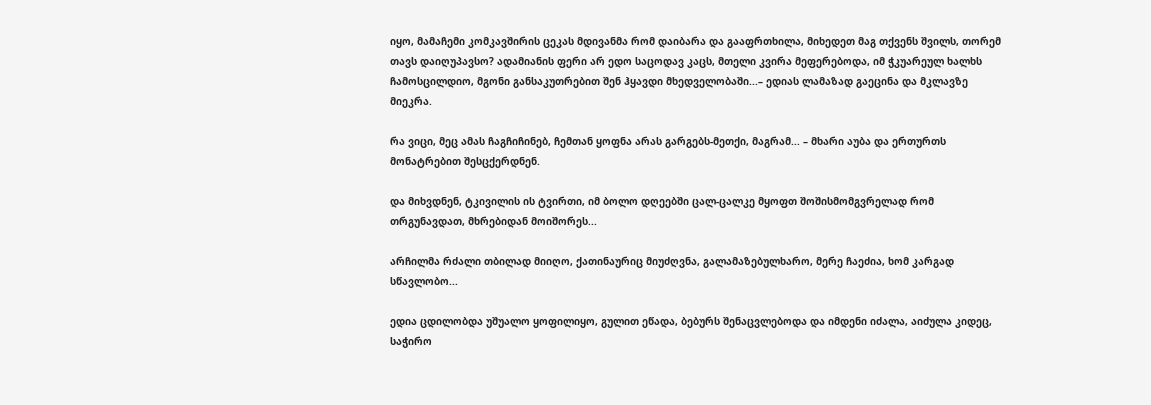იყო, მამაჩემი კომკავშირის ცეკას მდივანმა რომ დაიბარა და გააფრთხილა, მიხედეთ მაგ თქვენს შვილს, თორემ თავს დაიღუპავსო? ადამიანის ფერი არ ედო საცოდავ კაცს, მთელი კვირა მეფერებოდა, იმ ჭკუარეულ ხალხს ჩამოსცილდიო, მგონი განსაკუთრებით შენ ჰყავდი მხედველობაში...– ედიას ლამაზად გაეცინა და მკლავზე მიეკრა.

რა ვიცი, მეც ამას ჩაგჩიჩინებ, ჩემთან ყოფნა არას გარგებს-მეთქი, მაგრამ... – მხარი აუბა და ერთურთს მონატრებით შესცქერდნენ.

და მიხვდნენ, ტკივილის ის ტვირთი, იმ ბოლო დღეებში ცალ-ცალკე მყოფთ შოშისმომგვრელად რომ თრგუნავდათ, მხრებიდან მოიშორეს...

არჩილმა რძალი თბილად მიიღო, ქათინაურიც მიუძღვნა, გალამაზებულხარო, მერე ჩაეძია, ხომ კარგად სწავლობო...

ედია ცდილობდა უშუალო ყოფილიყო, გულით ეწადა, ბებურს შენაცვლებოდა და იმდენი იძალა, აიძულა კიდეც, საჭირო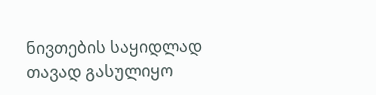ნივთების საყიდლად თავად გასულიყო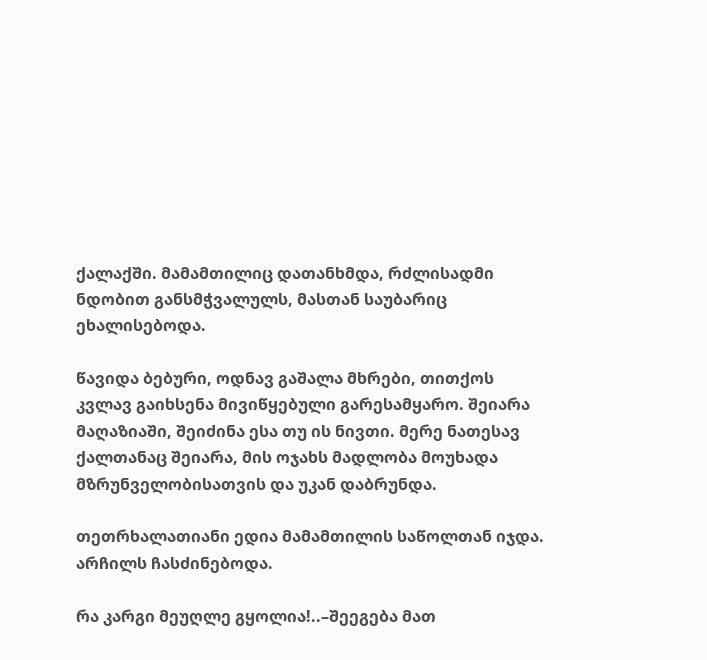ქალაქში. მამამთილიც დათანხმდა, რძლისადმი ნდობით განსმჭვალულს, მასთან საუბარიც ეხალისებოდა.

წავიდა ბებური, ოდნავ გაშალა მხრები, თითქოს კვლავ გაიხსენა მივიწყებული გარესამყარო. შეიარა მაღაზიაში, შეიძინა ესა თუ ის ნივთი. მერე ნათესავ ქალთანაც შეიარა, მის ოჯახს მადლობა მოუხადა მზრუნველობისათვის და უკან დაბრუნდა.

თეთრხალათიანი ედია მამამთილის საწოლთან იჯდა. არჩილს ჩასძინებოდა.

რა კარგი მეუღლე გყოლია!..–შეეგება მათ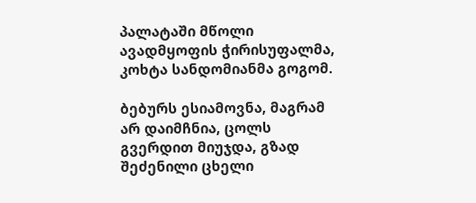პალატაში მწოლი ავადმყოფის ჭირისუფალმა,  კოხტა სანდომიანმა გოგომ.

ბებურს ესიამოვნა, მაგრამ არ დაიმჩნია, ცოლს გვერდით მიუჯდა, გზად შეძენილი ცხელი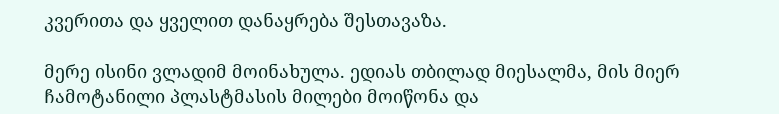კვერითა და ყველით დანაყრება შესთავაზა.

მერე ისინი ვლადიმ მოინახულა. ედიას თბილად მიესალმა, მის მიერ ჩამოტანილი პლასტმასის მილები მოიწონა და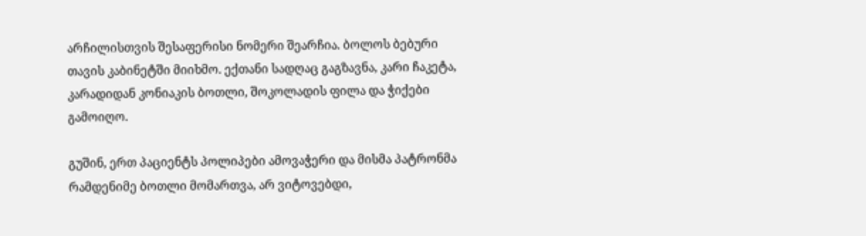არჩილისთვის შესაფერისი ნომერი შეარჩია. ბოლოს ბებური თავის კაბინეტში მიიხმო. ექთანი სადღაც გაგზავნა, კარი ჩაკეტა, კარადიდან კონიაკის ბოთლი, შოკოლადის ფილა და ჭიქები გამოიღო.

გუშინ, ერთ პაციენტს პოლიპები ამოვაჭერი და მისმა პატრონმა რამდენიმე ბოთლი მომართვა, არ ვიტოვებდი,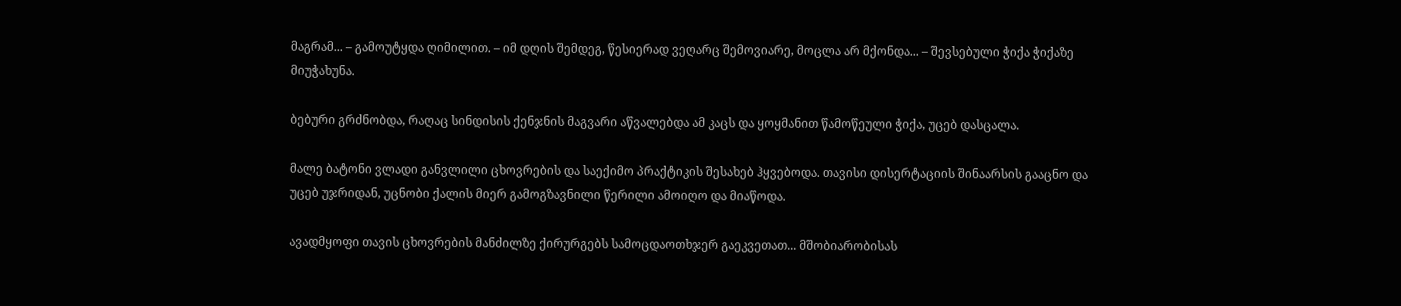მაგრამ... – გამოუტყდა ღიმილით. – იმ დღის შემდეგ, წესიერად ვეღარც შემოვიარე, მოცლა არ მქონდა... – შევსებული ჭიქა ჭიქაზე მიუჭახუნა.

ბებური გრძნობდა, რაღაც სინდისის ქენჯნის მაგვარი აწვალებდა ამ კაცს და ყოყმანით წამოწეული ჭიქა, უცებ დასცალა.

მალე ბატონი ვლადი განვლილი ცხოვრების და საექიმო პრაქტიკის შესახებ ჰყვებოდა. თავისი დისერტაციის შინაარსის გააცნო და უცებ უჯრიდან, უცნობი ქალის მიერ გამოგზავნილი წერილი ამოიღო და მიაწოდა.

ავადმყოფი თავის ცხოვრების მანძილზე ქირურგებს სამოცდაოთხჯერ გაეკვეთათ... მშობიარობისას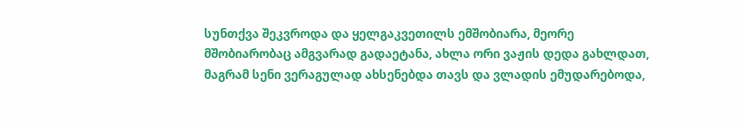სუნთქვა შეკვროდა და ყელგაკვეთილს ემშობიარა, მეორე მშობიარობაც ამგვარად გადაეტანა, ახლა ორი ვაჟის დედა გახლდათ, მაგრამ სენი ვერაგულად ახსენებდა თავს და ვლადის ემუდარებოდა,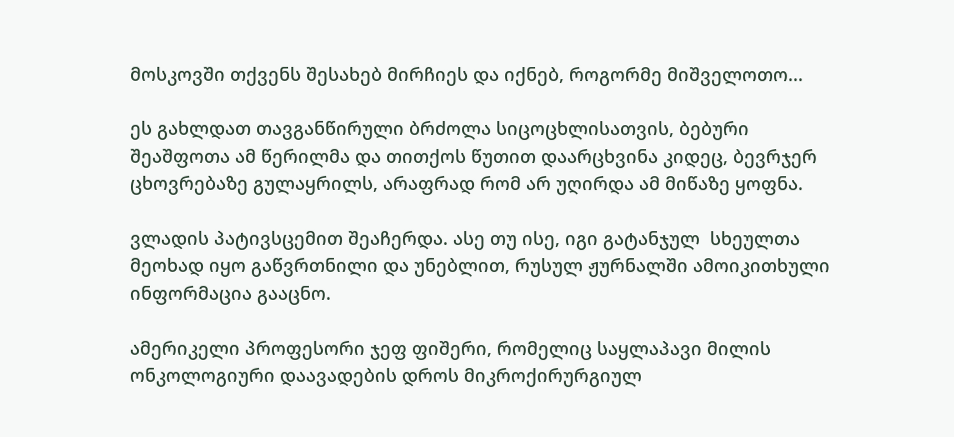მოსკოვში თქვენს შესახებ მირჩიეს და იქნებ, როგორმე მიშველოთო...

ეს გახლდათ თავგანწირული ბრძოლა სიცოცხლისათვის, ბებური შეაშფოთა ამ წერილმა და თითქოს წუთით დაარცხვინა კიდეც, ბევრჯერ ცხოვრებაზე გულაყრილს, არაფრად რომ არ უღირდა ამ მიწაზე ყოფნა.

ვლადის პატივსცემით შეაჩერდა. ასე თუ ისე, იგი გატანჯულ  სხეულთა მეოხად იყო გაწვრთნილი და უნებლით, რუსულ ჟურნალში ამოიკითხული ინფორმაცია გააცნო.

ამერიკელი პროფესორი ჯეფ ფიშერი, რომელიც საყლაპავი მილის ონკოლოგიური დაავადების დროს მიკროქირურგიულ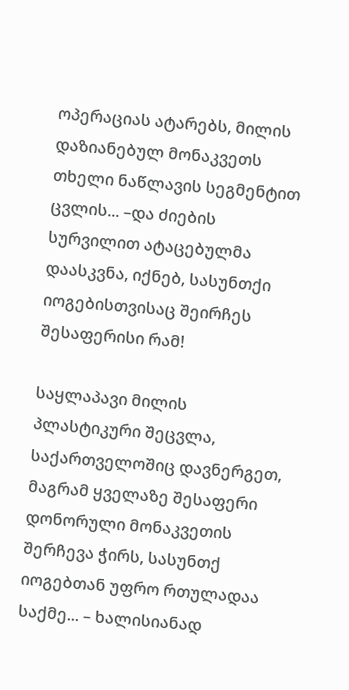ოპერაციას ატარებს, მილის დაზიანებულ მონაკვეთს თხელი ნაწლავის სეგმენტით ცვლის... –და ძიების სურვილით ატაცებულმა დაასკვნა, იქნებ, სასუნთქი იოგებისთვისაც შეირჩეს შესაფერისი რამ!

საყლაპავი მილის პლასტიკური შეცვლა, საქართველოშიც დავნერგეთ, მაგრამ ყველაზე შესაფერი დონორული მონაკვეთის შერჩევა ჭირს, სასუნთქ იოგებთან უფრო რთულადაა საქმე... – ხალისიანად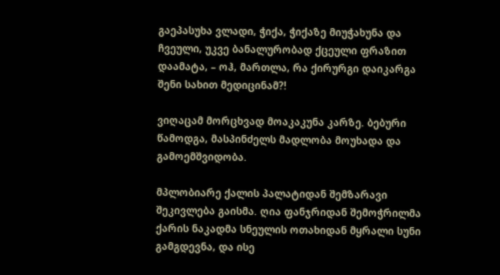გაეპასუხა ვლადი, ჭიქა, ჭიქაზე მიუჭახუნა და ჩვეული, უკვე ბანალურობად ქცეული ფრაზით დაამატა, – ოჰ, მართლა, რა ქირურგი დაიკარგა შენი სახით მედიცინამ?!

ვიღაცამ მორცხვად მოაკაკუნა კარზე. ბებური წამოდგა, მასპინძელს მადლობა მოუხადა და გამოემშვიდობა.

მპლობიარე ქალის პალატიდან შემზარავი შეკივლება გაისმა. ღია ფანჯრიდან შემოჭრილმა ქარის ნაკადმა სნეულის ოთახიდან მყრალი სუნი გამგდევნა, და ისე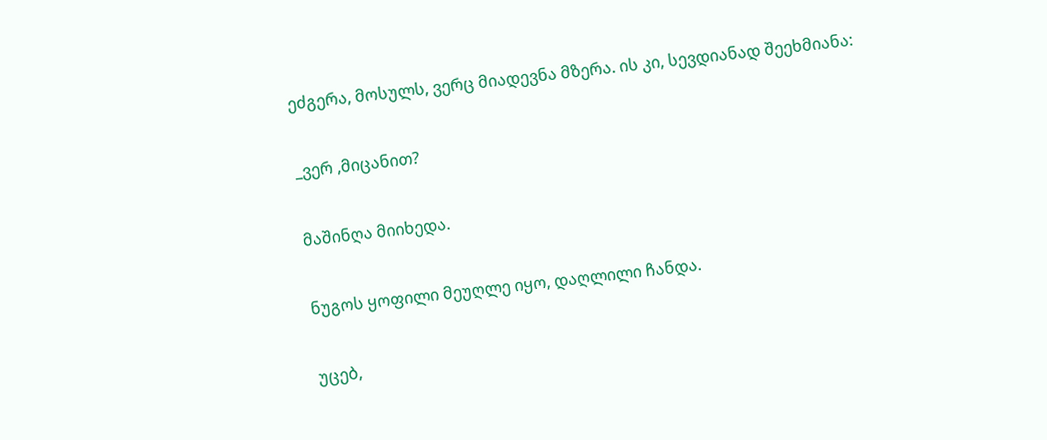ეძგერა, მოსულს, ვერც მიადევნა მზერა. ის კი, სევდიანად შეეხმიანა:

_ვერ ,მიცანით?

მაშინღა მიიხედა.

ნუგოს ყოფილი მეუღლე იყო, დაღლილი ჩანდა.

უცებ,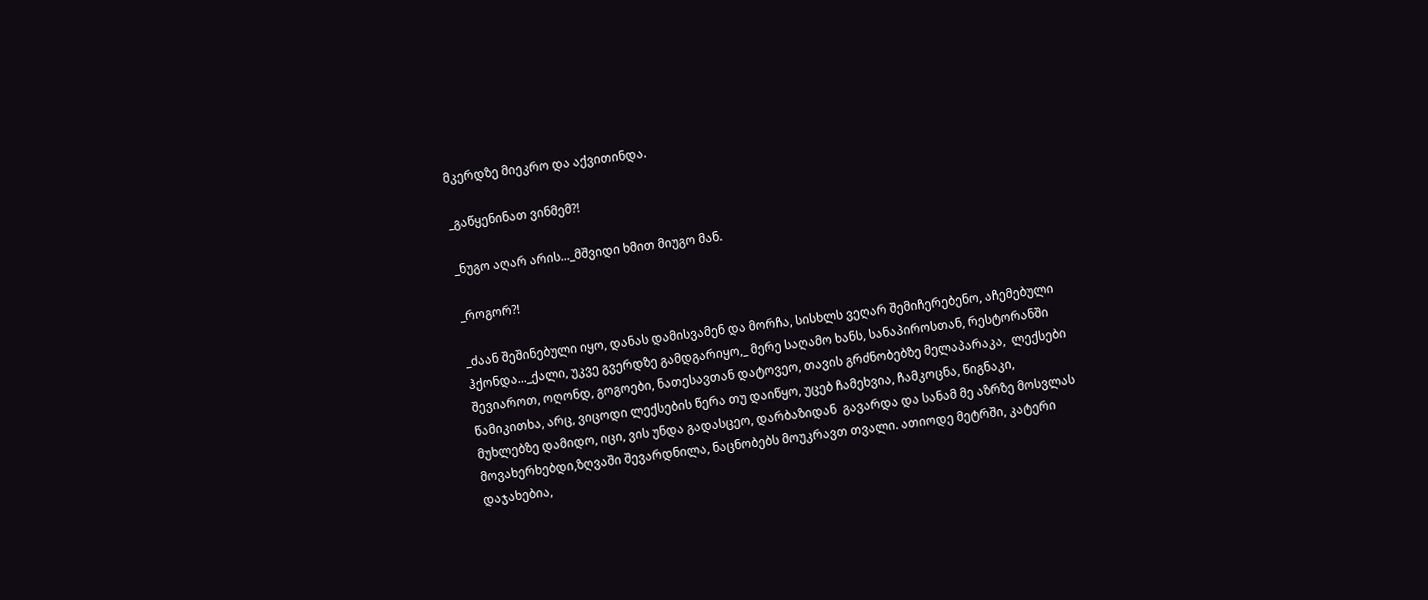მკერდზე მიეკრო და აქვითინდა.

_გაწყენინათ ვინმემ?!

_ნუგო აღარ არის..._მშვიდი ხმით მიუგო მან.

_როგორ?!

_ძაან შეშინებული იყო, დანას დამისვამენ და მორჩა, სისხლს ვეღარ შემიჩერებენო, აჩემებული ჰქონდა..._ქალი, უკვე გვერდზე გამდგარიყო,_ მერე საღამო ხანს, სანაპიროსთან, რესტორანში შევიაროთ, ოღონდ, გოგოები, ნათესავთან დატოვეო, თავის გრძნობებზე მელაპარაკა,  ლექსები წამიკითხა, არც, ვიცოდი ლექსების წერა თუ დაიწყო, უცებ ჩამეხვია, ჩამკოცნა, წიგნაკი, მუხლებზე დამიდო, იცი, ვის უნდა გადასცეო, დარბაზიდან  გავარდა და სანამ მე აზრზე მოსვლას მოვახერხებდი,ზღვაში შევარდნილა, ნაცნობებს მოუკრავთ თვალი. ათიოდე მეტრში, კატერი დაჯახებია,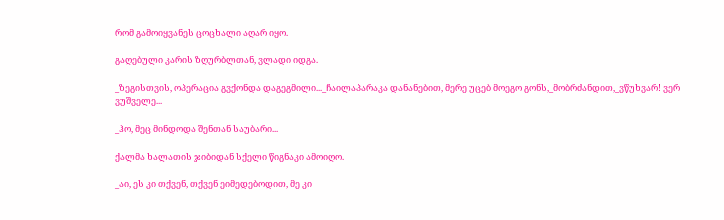რომ გამოიყვანეს ცოცხალი აღარ იყო.

გაღებული კარის ზღურბლთან, ვლადი იდგა.

_ზეგისთვის, ოპერაცია გვქონდა დაგეგმილი..._ჩაილაპარაკა დანანებით, მერე უცებ მოეგო გონს,_მობრძანდით,_ვწუხვარ! ვერ ვუშველე...

_ჰო, მეც მინდოდა შენთან საუბარი...

ქალმა ხალათის ჯიბიდან სქელი წიგნაკი ამოიღო.

_აი, ეს კი თქვენ, თქვენ ეიმედებოდით, მე კი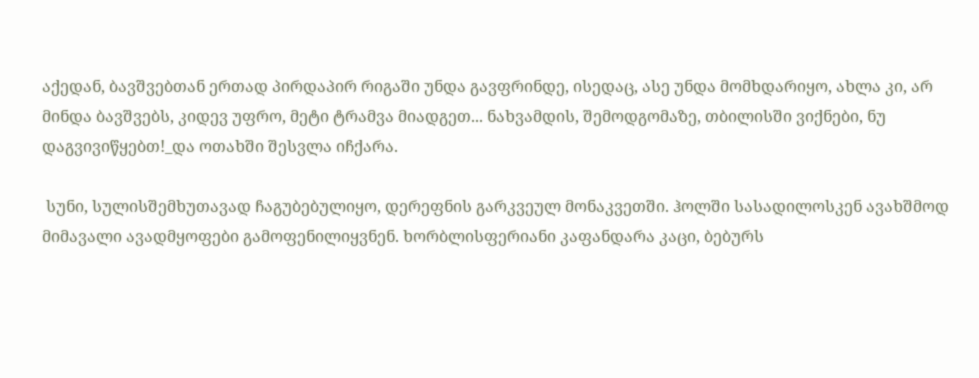აქედან, ბავშვებთან ერთად პირდაპირ რიგაში უნდა გავფრინდე, ისედაც, ასე უნდა მომხდარიყო, ახლა კი, არ მინდა ბავშვებს, კიდევ უფრო, მეტი ტრამვა მიადგეთ... ნახვამდის, შემოდგომაზე, თბილისში ვიქნები, ნუ დაგვივიწყებთ!_და ოთახში შესვლა იჩქარა.

 სუნი, სულისშემხუთავად ჩაგუბებულიყო, დერეფნის გარკვეულ მონაკვეთში. ჰოლში სასადილოსკენ ავახშმოდ მიმავალი ავადმყოფები გამოფენილიყვნენ. ხორბლისფერიანი კაფანდარა კაცი, ბებურს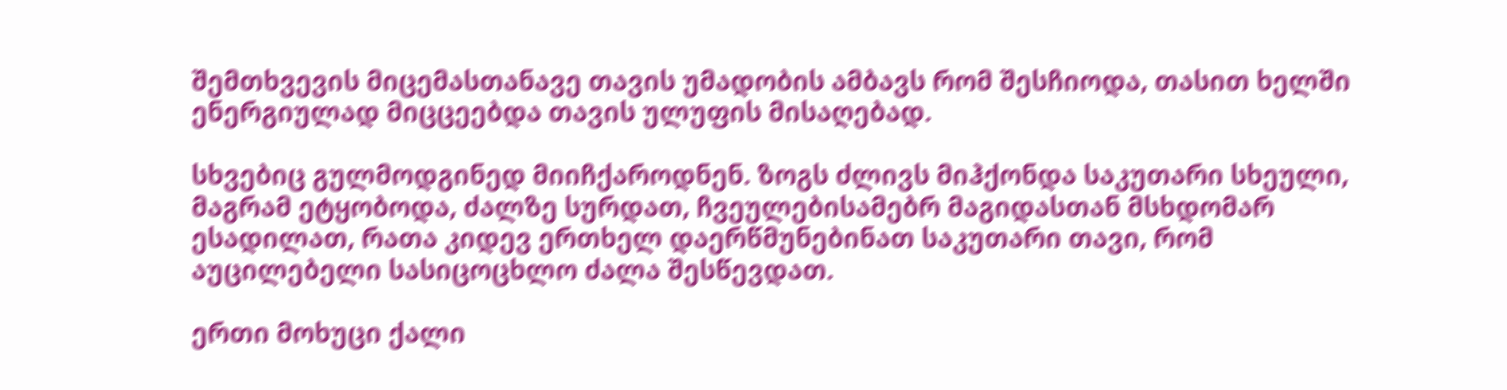შემთხვევის მიცემასთანავე თავის უმადობის ამბავს რომ შესჩიოდა, თასით ხელში ენერგიულად მიცცეებდა თავის ულუფის მისაღებად.

სხვებიც გულმოდგინედ მიიჩქაროდნენ. ზოგს ძლივს მიჰქონდა საკუთარი სხეული, მაგრამ ეტყობოდა, ძალზე სურდათ, ჩვეულებისამებრ მაგიდასთან მსხდომარ ესადილათ, რათა კიდევ ერთხელ დაერწმუნებინათ საკუთარი თავი, რომ აუცილებელი სასიცოცხლო ძალა შესწევდათ.

ერთი მოხუცი ქალი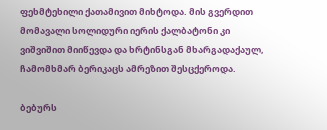ფეხმტეხილი ქათამივით მიხტოდა. მის გვერდით მომავალი სოლიდური იერის ქალბატონი კი ვიშვიშით მიიწევდა და ხრტინსგან მხარგადაქაულ,  ჩამომხმარ ბერიკაცს ამრეზით შესცქეროდა.

ბებურს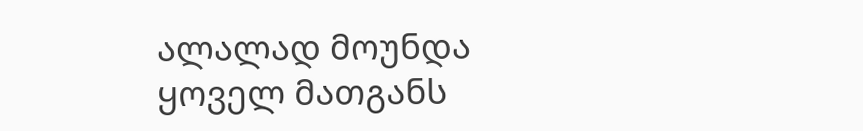ალალად მოუნდა ყოველ მათგანს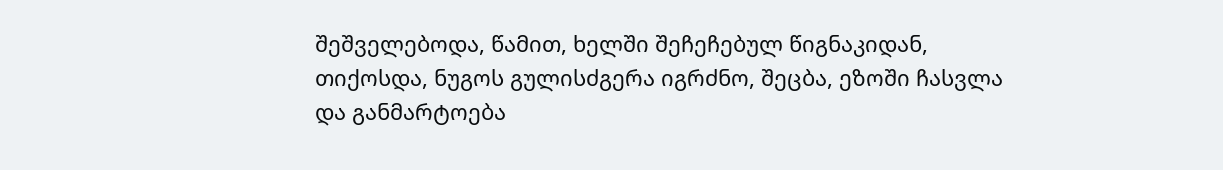შეშველებოდა, წამით, ხელში შეჩეჩებულ წიგნაკიდან, თიქოსდა, ნუგოს გულისძგერა იგრძნო, შეცბა, ეზოში ჩასვლა და განმარტოება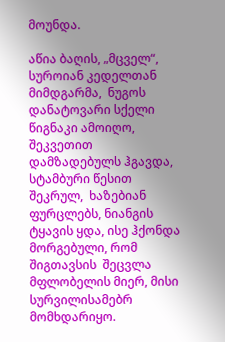მოუნდა.

აწია ბაღის, „მცველ“, სუროიან კედელთან მიმდგარმა,  ნუგოს დანატოვარი სქელი წიგნაკი ამოიღო, შეკვეთით დამზადებულს ჰგავდა,  სტამბური წესით შეკრულ,  ხაზებიან ფურცლებს, ნიანგის ტყავის ყდა, ისე ჰქონდა მორგებული, რომ შიგთავსის  შეცვლა მფლობელის მიერ, მისი სურვილისამებრ მომხდარიყო.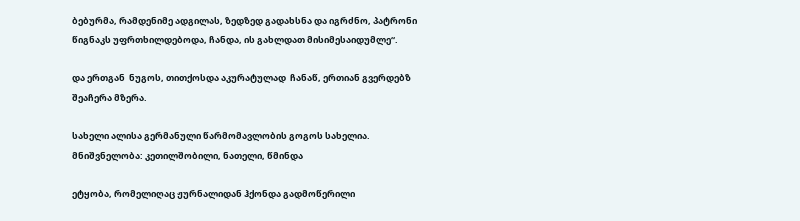ბებურმა, რამდენიმე ადგილას, ზედზედ გადახსნა და იგრძნო, პატრონი წიგნაკს უფრთხილდებოდა, ჩანდა, ის გახლდათ მისიმესაიდუმლე“.

და ერთგან  ნუგოს, თითქოსდა აკურატულად  ჩანაწ, ერთიან გვერდებზ შეაჩერა მზერა.

სახელი ალისა გერმანული წარმომავლობის გოგოს სახელია. მნიშვნელობა: კეთილშობილი, ნათელი, წმინდა

ეტყობა, რომელიღაც ჟურნალიდან ჰქონდა გადმოწერილი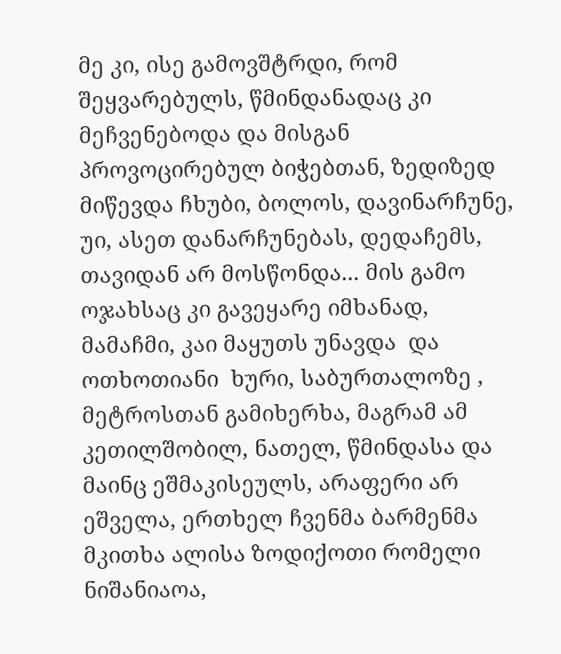მე კი, ისე გამოვშტრდი, რომ შეყვარებულს, წმინდანადაც კი მეჩვენებოდა და მისგან პროვოცირებულ ბიჭებთან, ზედიზედ მიწევდა ჩხუბი, ბოლოს, დავინარჩუნე, უი, ასეთ დანარჩუნებას, დედაჩემს, თავიდან არ მოსწონდა... მის გამო ოჯახსაც კი გავეყარე იმხანად, მამაჩმი, კაი მაყუთს უნავდა  და ოთხოთიანი  ხური, საბურთალოზე , მეტროსთან გამიხერხა, მაგრამ ამ კეთილშობილ, ნათელ, წმინდასა და მაინც ეშმაკისეულს, არაფერი არ ეშველა, ერთხელ ჩვენმა ბარმენმა მკითხა ალისა ზოდიქოთი რომელი ნიშანიაოა,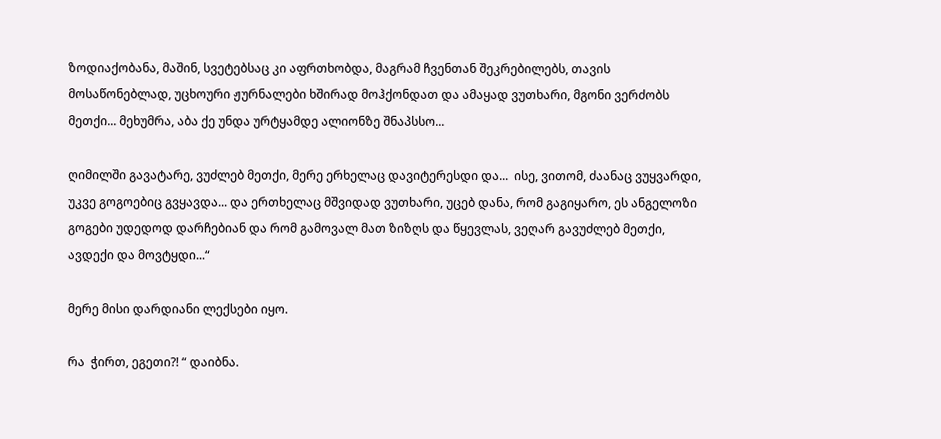ზოდიაქობანა, მაშინ, სვეტებსაც კი აფრთხობდა, მაგრამ ჩვენთან შეკრებილებს, თავის მოსაწონებლად, უცხოური ჟურნალები ხშირად მოჰქონდათ და ამაყად ვუთხარი, მგონი ვერძობს მეთქი... მეხუმრა, აბა ქე უნდა ურტყამდე ალიონზე შნაპსსო...

ღიმილში გავატარე, ვუძლებ მეთქი, მერე ერხელაც დავიტერესდი და...  ისე, ვითომ, ძაანაც ვუყვარდი, უკვე გოგოებიც გვყავდა... და ერთხელაც მშვიდად ვუთხარი, უცებ დანა, რომ გაგიყარო, ეს ანგელოზი გოგები უდედოდ დარჩებიან და რომ გამოვალ მათ ზიზღს და წყევლას, ვეღარ გავუძლებ მეთქი, ავდექი და მოვტყდი...“

მერე მისი დარდიანი ლექსები იყო.

რა  ჭირთ, ეგეთი?! “ დაიბნა.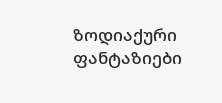ზოდიაქური  ფანტაზიები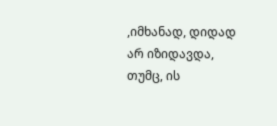,იმხანად, დიდად არ იზიდავდა,  თუმც, ის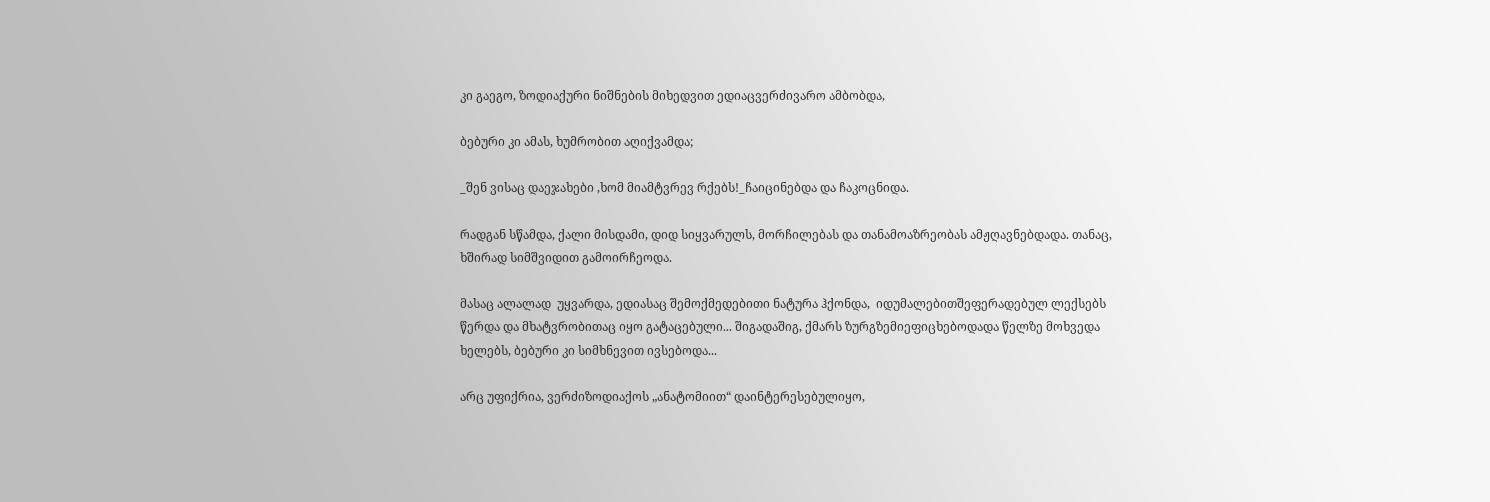კი გაეგო, ზოდიაქური ნიშნების მიხედვით ედიაცვერძივარო ამბობდა,

ბებური კი ამას, ხუმრობით აღიქვამდა;

_შენ ვისაც დაეჯახები ,ხომ მიამტვრევ რქებს!_ჩაიცინებდა და ჩაკოცნიდა.

რადგან სწამდა, ქალი მისდამი, დიდ სიყვარულს, მორჩილებას და თანამოაზრეობას ამჟღავნებდადა. თანაც, ხშირად სიმშვიდით გამოირჩეოდა.

მასაც ალალად  უყვარდა, ედიასაც შემოქმედებითი ნატურა ჰქონდა,  იდუმალებითშეფერადებულ ლექსებს წერდა და მხატვრობითაც იყო გატაცებული... შიგადაშიგ, ქმარს ზურგზემიეფიცხებოდადა წელზე მოხვედა  ხელებს, ბებური კი სიმხნევით ივსებოდა...

არც უფიქრია, ვერძიზოდიაქოს „ანატომიით“ დაინტერესებულიყო,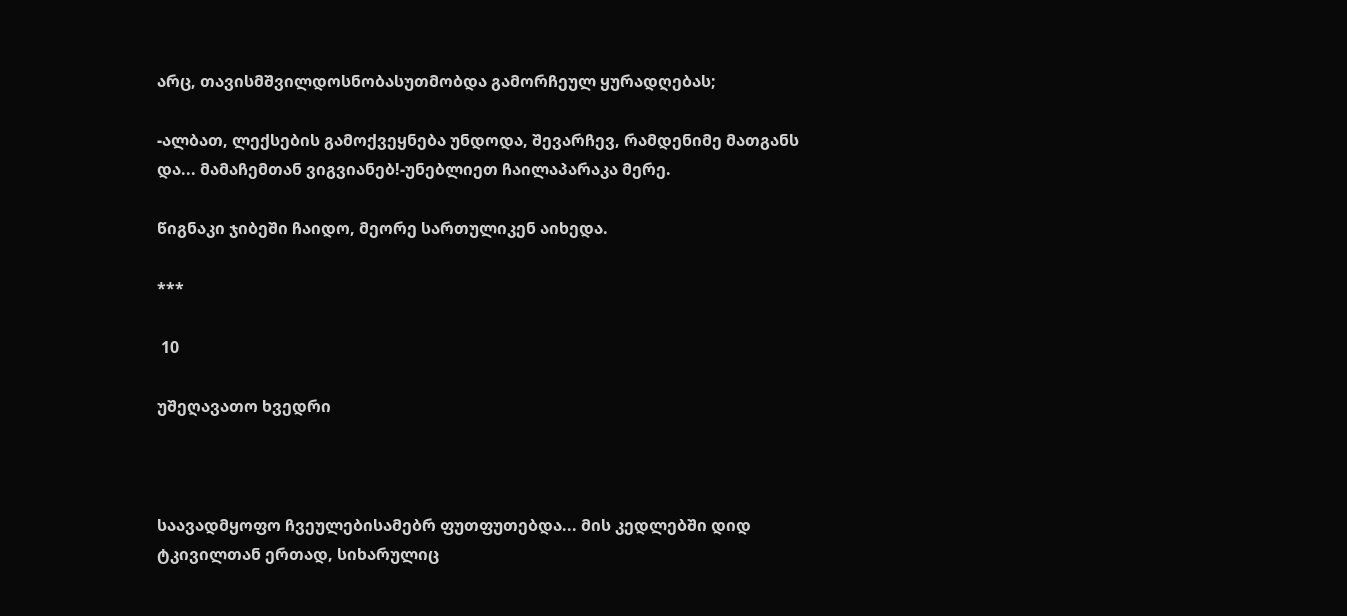არც, თავისმშვილდოსნობასუთმობდა გამორჩეულ ყურადღებას;

-ალბათ, ლექსების გამოქვეყნება უნდოდა, შევარჩევ, რამდენიმე მათგანს და... მამაჩემთან ვიგვიანებ!-უნებლიეთ ჩაილაპარაკა მერე.

წიგნაკი ჯიბეში ჩაიდო, მეორე სართულიკენ აიხედა.

***

 10

უშეღავათო ხვედრი



საავადმყოფო ჩვეულებისამებრ ფუთფუთებდა... მის კედლებში დიდ ტკივილთან ერთად, სიხარულიც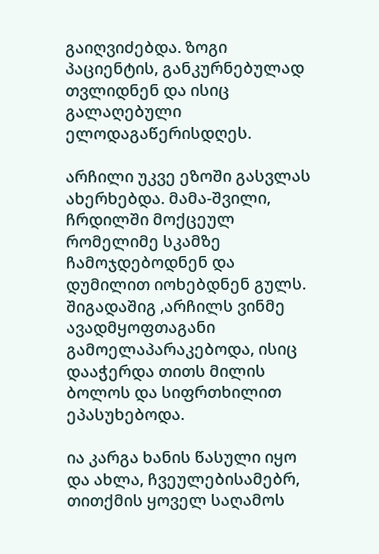გაიღვიძებდა. ზოგი პაციენტის, განკურნებულად თვლიდნენ და ისიც გალაღებული ელოდაგაწერისდღეს.

არჩილი უკვე ეზოში გასვლას ახერხებდა. მამა-შვილი,  ჩრდილში მოქცეულ რომელიმე სკამზე ჩამოჯდებოდნენ და დუმილით იოხებდნენ გულს. შიგადაშიგ ,არჩილს ვინმე ავადმყოფთაგანი გამოელაპარაკებოდა, ისიც დააჭერდა თითს მილის ბოლოს და სიფრთხილით ეპასუხებოდა.

ია კარგა ხანის წასული იყო და ახლა, ჩვეულებისამებრ, თითქმის ყოველ საღამოს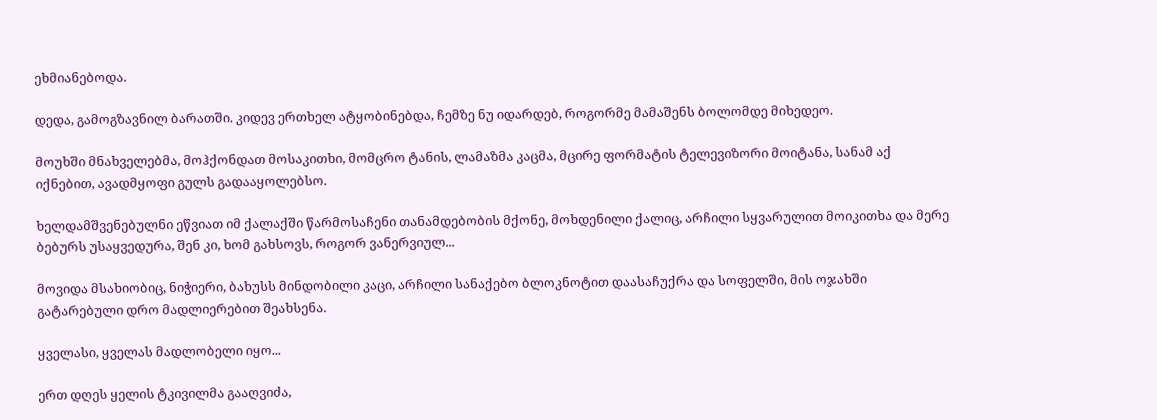ეხმიანებოდა.

დედა, გამოგზავნილ ბარათში. კიდევ ერთხელ ატყობინებდა, ჩემზე ნუ იდარდებ, როგორმე მამაშენს ბოლომდე მიხედეო.

მოუხში მნახველებმა, მოჰქონდათ მოსაკითხი, მომცრო ტანის, ლამაზმა კაცმა, მცირე ფორმატის ტელევიზორი მოიტანა, სანამ აქ იქნებით, ავადმყოფი გულს გადააყოლებსო.

ხელდამშვენებულნი ეწვიათ იმ ქალაქში წარმოსაჩენი თანამდებობის მქონე, მოხდენილი ქალიც, არჩილი სყვარულით მოიკითხა და მერე ბებურს უსაყვედურა, შენ კი, ხომ გახსოვს, როგორ ვანერვიულ...

მოვიდა მსახიობიც, ნიჭიერი, ბახუსს მინდობილი კაცი, არჩილი სანაქებო ბლოკნოტით დაასაჩუქრა და სოფელში, მის ოჯახში გატარებული დრო მადლიერებით შეახსენა.

ყველასი, ყველას მადლობელი იყო...

ერთ დღეს ყელის ტკივილმა გააღვიძა,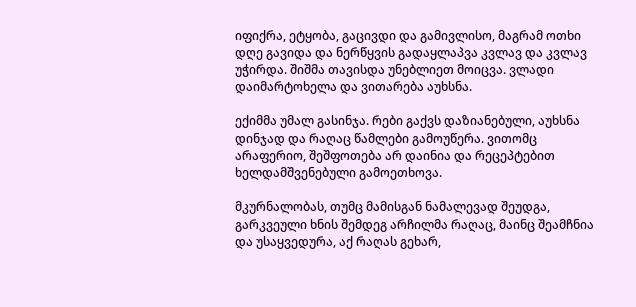იფიქრა, ეტყობა, გაცივდი და გამივლისო, მაგრამ ოთხი დღე გავიდა და ნერწყვის გადაყლაპვა კვლავ და კვლავ უჭირდა. შიშმა თავისდა უნებლიეთ მოიცვა. ვლადი დაიმარტოხელა და ვითარება აუხსნა.

ექიმმა უმალ გასინჯა. რები გაქვს დაზიანებული, აუხსნა დინჯად და რაღაც წამლები გამოუწერა. ვითომც არაფერიო, შეშფოთება არ დაინია და რეცეპტებით ხელდამშვენებული გამოეთხოვა.

მკურნალობას, თუმც მამისგან ნამალევად შეუდგა, გარკვეული ხნის შემდეგ არჩილმა რაღაც, მაინც შეამჩნია და უსაყვედურა, აქ რაღას გეხარ,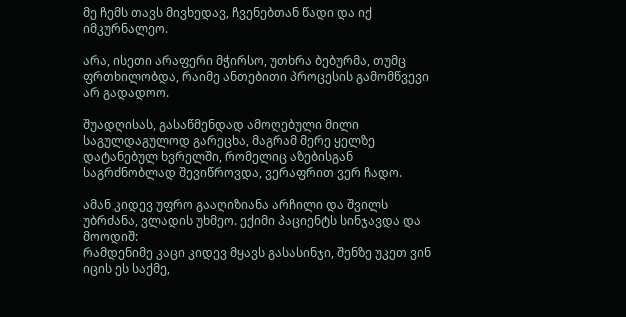მე ჩემს თავს მივხედავ, ჩვენებთან წადი და იქ იმკურნალეო.

არა, ისეთი არაფერი მჭირსო, უთხრა ბებურმა, თუმც ფრთხილობდა, რაიმე ანთებითი პროცესის გამომწვევი არ გადადოო.

შუადღისას, გასაწმენდად ამოღებული მილი საგულდაგულოდ გარეცხა, მაგრამ მერე ყელზე დატანებულ ხვრელში, რომელიც აზებისგან საგრძნობლად შევიწროვდა, ვერაფრით ვერ ჩადო.

ამან კიდევ უფრო გააღიზიანა არჩილი და შვილს უბრძანა, ვლადის უხმეო. ექიმი პაციენტს სინჯავდა და მოოდიშ:
რამდენიმე კაცი კიდევ მყავს გასასინჯი, შენზე უკეთ ვინ იცის ეს საქმე,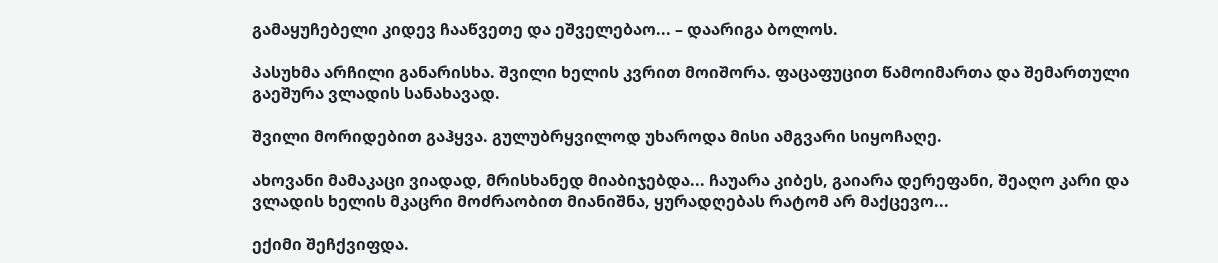გამაყუჩებელი კიდევ ჩააწვეთე და ეშველებაო... – დაარიგა ბოლოს.

პასუხმა არჩილი განარისხა. შვილი ხელის კვრით მოიშორა. ფაცაფუცით წამოიმართა და შემართული გაეშურა ვლადის სანახავად.

შვილი მორიდებით გაჰყვა. გულუბრყვილოდ უხაროდა მისი ამგვარი სიყოჩაღე.

ახოვანი მამაკაცი ვიადად, მრისხანედ მიაბიჯებდა... ჩაუარა კიბეს, გაიარა დერეფანი, შეაღო კარი და ვლადის ხელის მკაცრი მოძრაობით მიანიშნა, ყურადღებას რატომ არ მაქცევო...

ექიმი შეჩქვიფდა.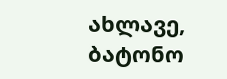ახლავე, ბატონო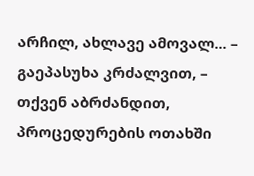არჩილ, ახლავე ამოვალ... – გაეპასუხა კრძალვით, – თქვენ აბრძანდით, პროცედურების ოთახში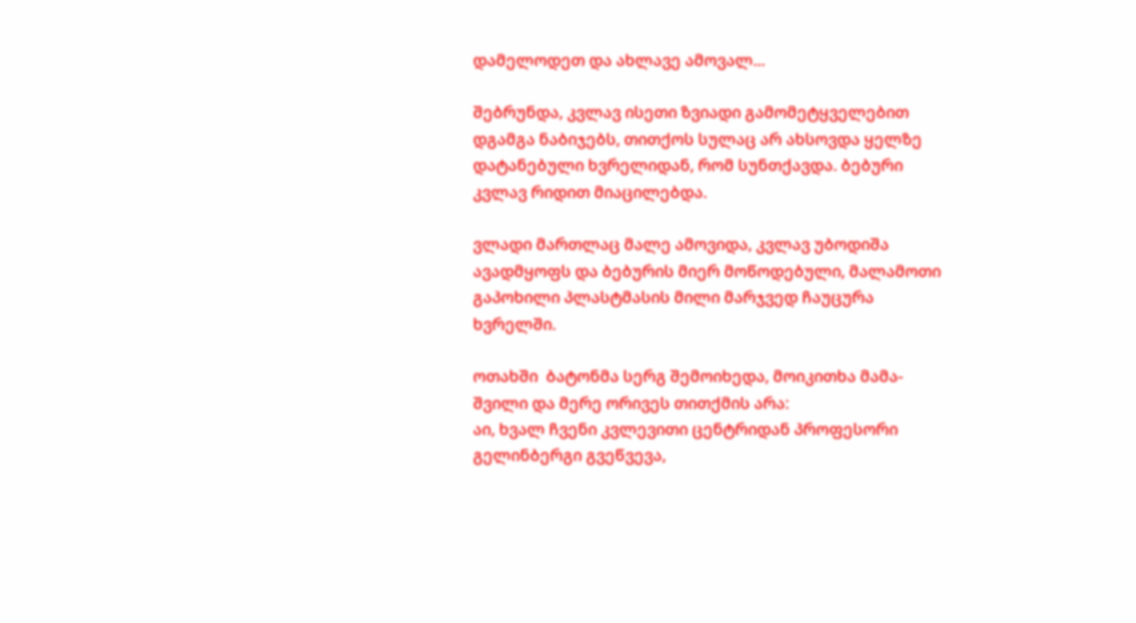დამელოდეთ და ახლავე ამოვალ...

შებრუნდა, კვლავ ისეთი ზვიადი გამომეტყველებით დგამგა ნაბიჯებს, თითქოს სულაც არ ახსოვდა ყელზე დატანებული ხვრელიდან, რომ სუნთქავდა. ბებური კვლავ რიდით მიაცილებდა.

ვლადი მართლაც მალე ამოვიდა, კვლავ უბოდიშა ავადმყოფს და ბებურის მიერ მოწოდებული, მალამოთი გაპოხილი პლასტმასის მილი მარჯვედ ჩაუცურა ხვრელში.

ოთახში  ბატონმა სერგ შემოიხედა, მოიკითხა მამა-შვილი და მერე ორივეს თითქმის არა:
აი, ხვალ ჩვენი კვლევითი ცენტრიდან პროფესორი გელინბერგი გვეწვევა,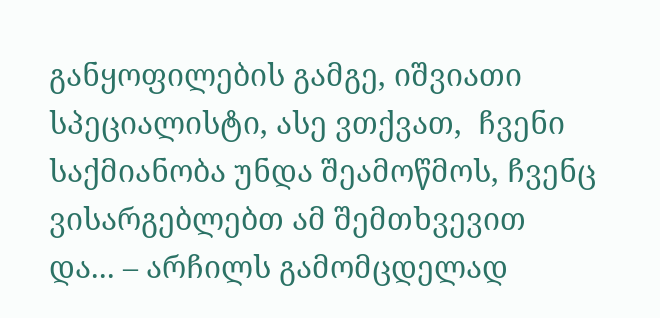განყოფილების გამგე, იშვიათი სპეციალისტი, ასე ვთქვათ,  ჩვენი საქმიანობა უნდა შეამოწმოს, ჩვენც ვისარგებლებთ ამ შემთხვევით და... – არჩილს გამომცდელად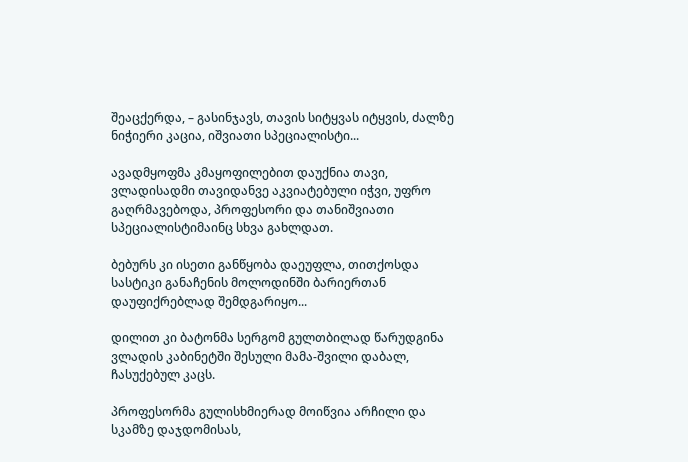შეაცქერდა, – გასინჯავს, თავის სიტყვას იტყვის, ძალზე ნიჭიერი კაცია, იშვიათი სპეციალისტი...

ავადმყოფმა კმაყოფილებით დაუქნია თავი, ვლადისადმი თავიდანვე აკვიატებული იჭვი, უფრო გაღრმავებოდა, პროფესორი და თანიშვიათი სპეციალისტიმაინც სხვა გახლდათ.

ბებურს კი ისეთი განწყობა დაეუფლა, თითქოსდა სასტიკი განაჩენის მოლოდინში ბარიერთან დაუფიქრებლად შემდგარიყო...

დილით კი ბატონმა სერგომ გულთბილად წარუდგინა ვლადის კაბინეტში შესული მამა-შვილი დაბალ, ჩასუქებულ კაცს.

პროფესორმა გულისხმიერად მოიწვია არჩილი და სკამზე დაჯდომისას,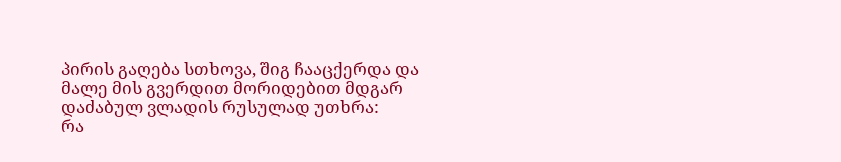პირის გაღება სთხოვა, შიგ ჩააცქერდა და მალე მის გვერდით მორიდებით მდგარ დაძაბულ ვლადის რუსულად უთხრა:
რა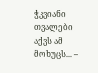ჭკვიანი თვალები აქვს ამ მოხუცს... –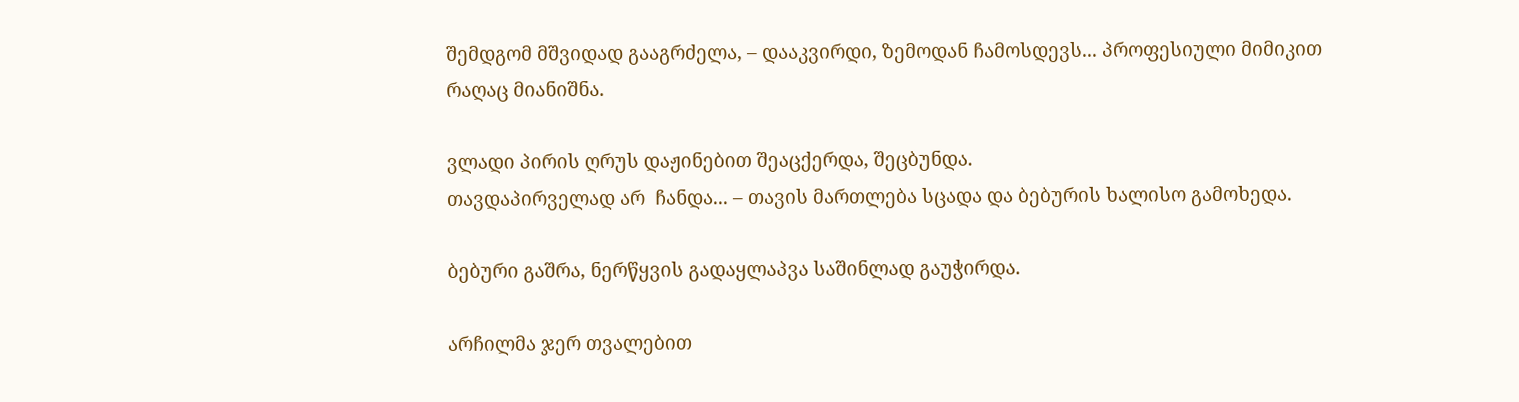შემდგომ მშვიდად გააგრძელა, – დააკვირდი, ზემოდან ჩამოსდევს... პროფესიული მიმიკით რაღაც მიანიშნა.

ვლადი პირის ღრუს დაჟინებით შეაცქერდა, შეცბუნდა.
თავდაპირველად არ  ჩანდა... – თავის მართლება სცადა და ბებურის ხალისო გამოხედა.

ბებური გაშრა, ნერწყვის გადაყლაპვა საშინლად გაუჭირდა.

არჩილმა ჯერ თვალებით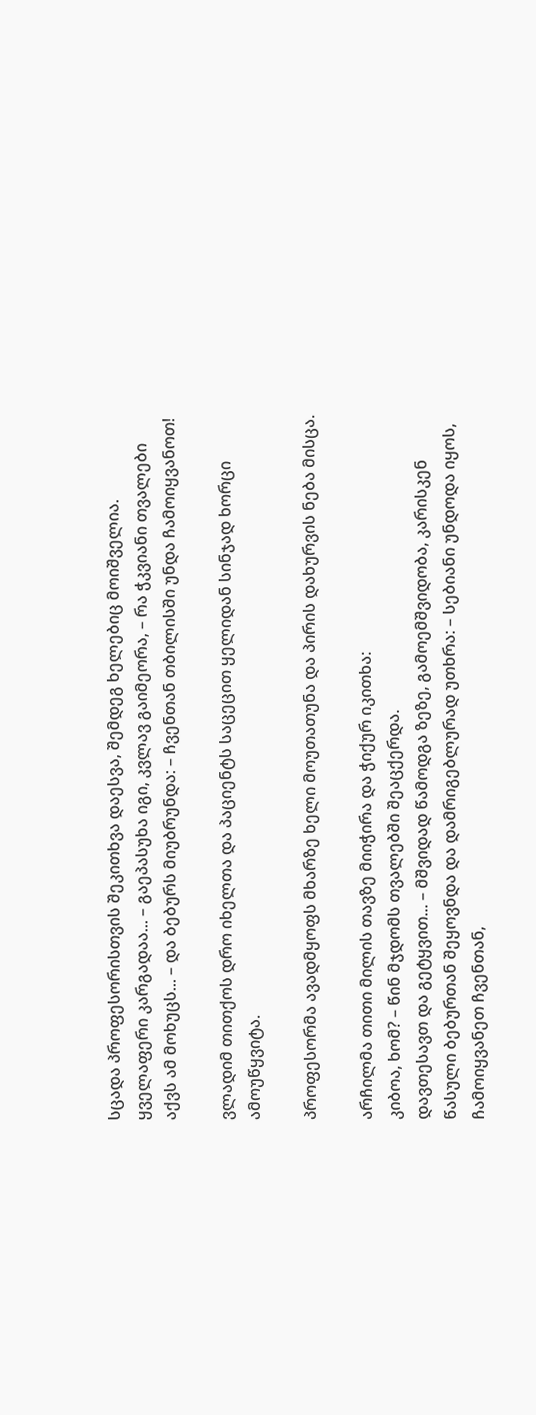სცადა პროფესორისთვის შეკითხვა დაესვა, შემდეგ ხელებიც მოიშველია.
ყველაფერი კარგადაა... – გაეპასუხა იგი, კვლავ გაიმეორა, – რა ჭკვიანი თვალები აქვს ამ მოხუცს... – და ბებურს მიუბრუნდა: – ჩვენთან თბილისში უნდა ჩამოიყვანოთ!

ვლადიმ თითქოს დრო იხელთა და პაციენტს საცეცით ყელიდან სინჯად ხორცი ამოუწყვიტა.

პროფესორმა ავადმყოფს მხარზე ხელი მოუთათუნა და პირის დახურვის ნება მისცა.

არჩილმა თითი მილის თავზე მიიჭირა და ჭიქურ იკითხა:
კიბოა, ხომ? – წინ მჯდომს თვალებში შეაცქერდა.
დავთესავთ და გეტყვით... – მშვიდად წამოდგა ზეზე, გამოემშვიდობა, კარისკენ წასული ბებურთან შეყოვნდა და დამრიგებლურად უთხრა: – სებიანი უნდოდა იყოს, ჩამოიყვანეთ ჩვენთან,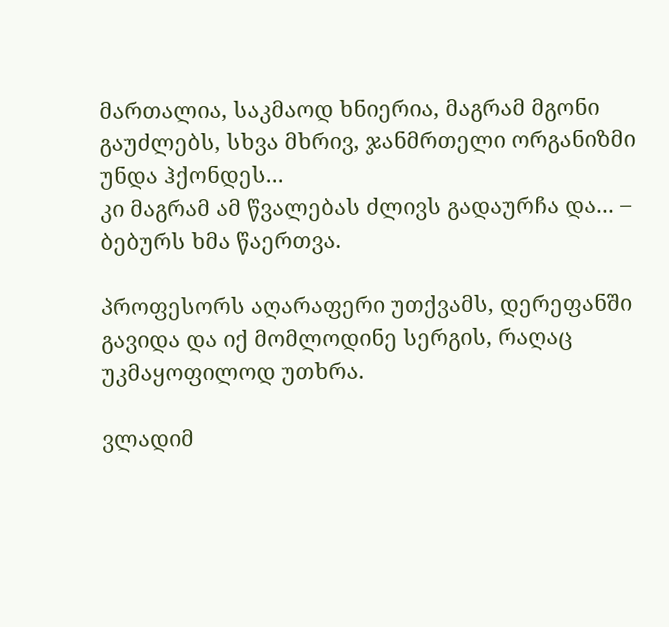მართალია, საკმაოდ ხნიერია, მაგრამ მგონი გაუძლებს, სხვა მხრივ, ჯანმრთელი ორგანიზმი უნდა ჰქონდეს...
კი მაგრამ ამ წვალებას ძლივს გადაურჩა და... – ბებურს ხმა წაერთვა.

პროფესორს აღარაფერი უთქვამს, დერეფანში გავიდა და იქ მომლოდინე სერგის, რაღაც უკმაყოფილოდ უთხრა.

ვლადიმ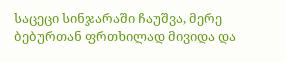საცეცი სინჯარაში ჩაუშვა, მერე ბებურთან ფრთხილად მივიდა და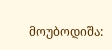მოუბოდიშა: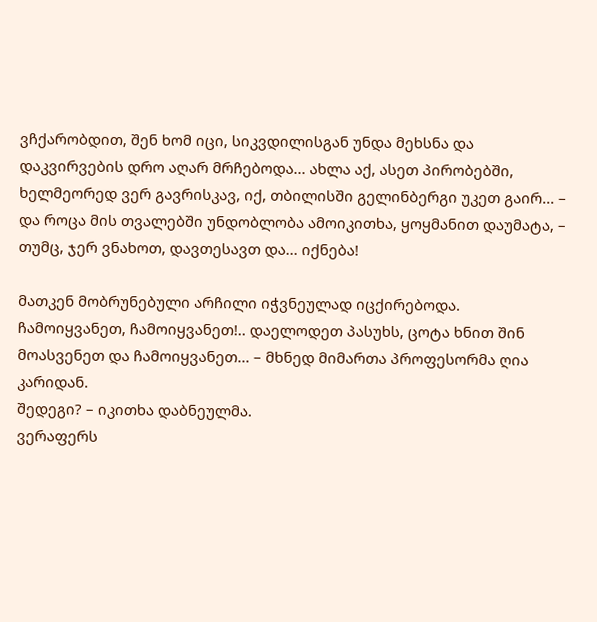ვჩქარობდით, შენ ხომ იცი, სიკვდილისგან უნდა მეხსნა და დაკვირვების დრო აღარ მრჩებოდა... ახლა აქ, ასეთ პირობებში, ხელმეორედ ვერ გავრისკავ, იქ, თბილისში გელინბერგი უკეთ გაირ... – და როცა მის თვალებში უნდობლობა ამოიკითხა, ყოყმანით დაუმატა, – თუმც, ჯერ ვნახოთ, დავთესავთ და... იქნება!

მათკენ მობრუნებული არჩილი იჭვნეულად იცქირებოდა.
ჩამოიყვანეთ, ჩამოიყვანეთ!.. დაელოდეთ პასუხს, ცოტა ხნით შინ მოასვენეთ და ჩამოიყვანეთ... – მხნედ მიმართა პროფესორმა ღია კარიდან.
შედეგი? – იკითხა დაბნეულმა.
ვერაფერს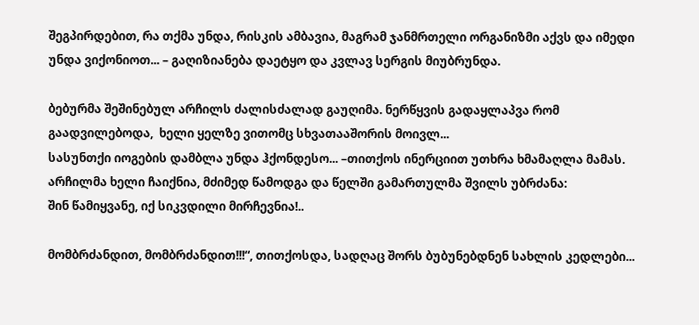შეგპირდებით, რა თქმა უნდა, რისკის ამბავია, მაგრამ ჯანმრთელი ორგანიზმი აქვს და იმედი უნდა ვიქონიოთ... – გაღიზიანება დაეტყო და კვლავ სერგის მიუბრუნდა.

ბებურმა შეშინებულ არჩილს ძალისძალად გაუღიმა. ნერწყვის გადაყლაპვა რომ გაადვილებოდა,  ხელი ყელზე ვითომც სხვათააშორის მოივლ...
სასუნთქი იოგების დამბლა უნდა ჰქონდესო... –თითქოს ინერციით უთხრა ხმამაღლა მამას. არჩილმა ხელი ჩაიქნია, მძიმედ წამოდგა და წელში გამართულმა შვილს უბრძანა:
შინ წამიყვანე, იქ სიკვდილი მირჩევნია!..

მომბრძანდით, მომბრძანდით!!!“, თითქოსდა, სადღაც შორს ბუბუნებდნენ სახლის კედლები...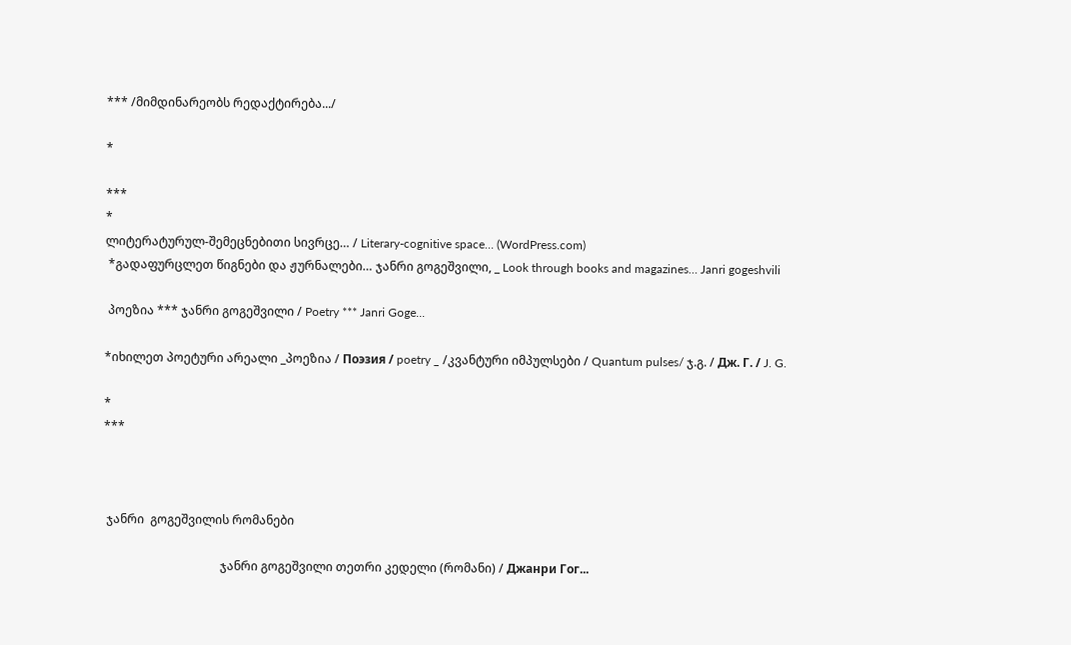*** /მიმდინარეობს რედაქტირება.../

*

***
*
ლიტერატურულ-შემეცნებითი სივრცე… / Literary-cognitive space… (WordPress.com)
 *გადაფურცლეთ წიგნები და ჟურნალები… ჯანრი გოგეშვილი, _ Look through books and magazines… Janri gogeshvili

 პოეზია *** ჯანრი გოგეშვილი / Poetry *** Janri Goge...

*იხილეთ პოეტური არეალი _პოეზია / Поэзия / poetry _ /კვანტური იმპულსები / Quantum pulses/ ჯ.გ. / Дж. Г. / J. G.

*
***



 ჯანრი  გოგეშვილის რომანები

                                       ჯანრი გოგეშვილი თეთრი კედელი (რომანი) / Джанри Гог...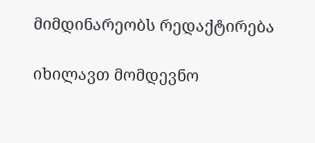მიმდინარეობს რედაქტირება

იხილავთ მომდევნო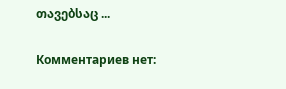თავებსაც ...

Комментариев нет: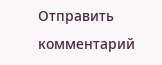Отправить комментарий